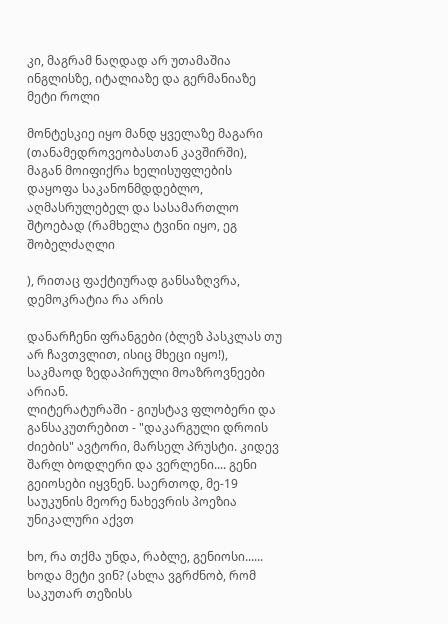კი, მაგრამ ნაღდად არ უთამაშია ინგლისზე, იტალიაზე და გერმანიაზე მეტი როლი

მონტესკიე იყო მანდ ყველაზე მაგარი (თანამედროვეობასთან კავშირში), მაგან მოიფიქრა ხელისუფლების დაყოფა საკანონმდდებლო, აღმასრულებელ და სასამართლო შტოებად (რამხელა ტვინი იყო, ეგ შობელძაღლი

), რითაც ფაქტიურად განსაზღვრა, დემოკრატია რა არის

დანარჩენი ფრანგები (ბლეზ პასკლას თუ არ ჩავთვლით, ისიც მხეცი იყო!), საკმაოდ ზედაპირული მოაზროვნეები არიან.
ლიტერატურაში - გიუსტავ ფლობერი და განსაკუთრებით - "დაკარგული დროის ძიების" ავტორი, მარსელ პრუსტი. კიდევ შარლ ბოდლერი და ვერლენი.... გენი გეიოსები იყვნენ. საერთოდ, მე-19 საუკუნის მეორე ნახევრის პოეზია უნიკალური აქვთ

ხო, რა თქმა უნდა, რაბლე, გენიოსი......
ხოდა მეტი ვინ? (ახლა ვგრძნობ, რომ საკუთარ თეზისს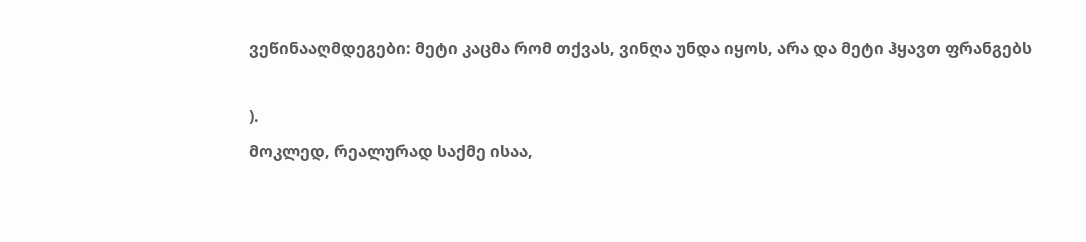ვეწინააღმდეგები: მეტი კაცმა რომ თქვას, ვინღა უნდა იყოს, არა და მეტი ჰყავთ ფრანგებს

).
მოკლედ, რეალურად საქმე ისაა,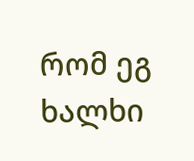რომ ეგ ხალხი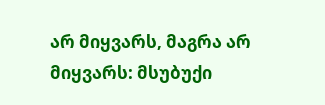არ მიყვარს, მაგრა არ მიყვარს: მსუბუქი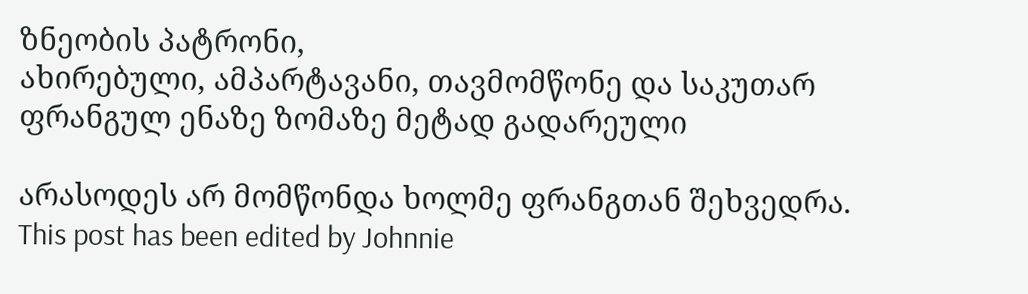ზნეობის პატრონი,
ახირებული, ამპარტავანი, თავმომწონე და საკუთარ ფრანგულ ენაზე ზომაზე მეტად გადარეული

არასოდეს არ მომწონდა ხოლმე ფრანგთან შეხვედრა.
This post has been edited by Johnnie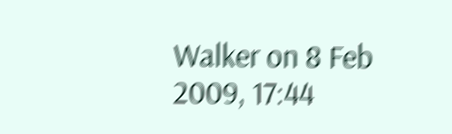Walker on 8 Feb 2009, 17:44